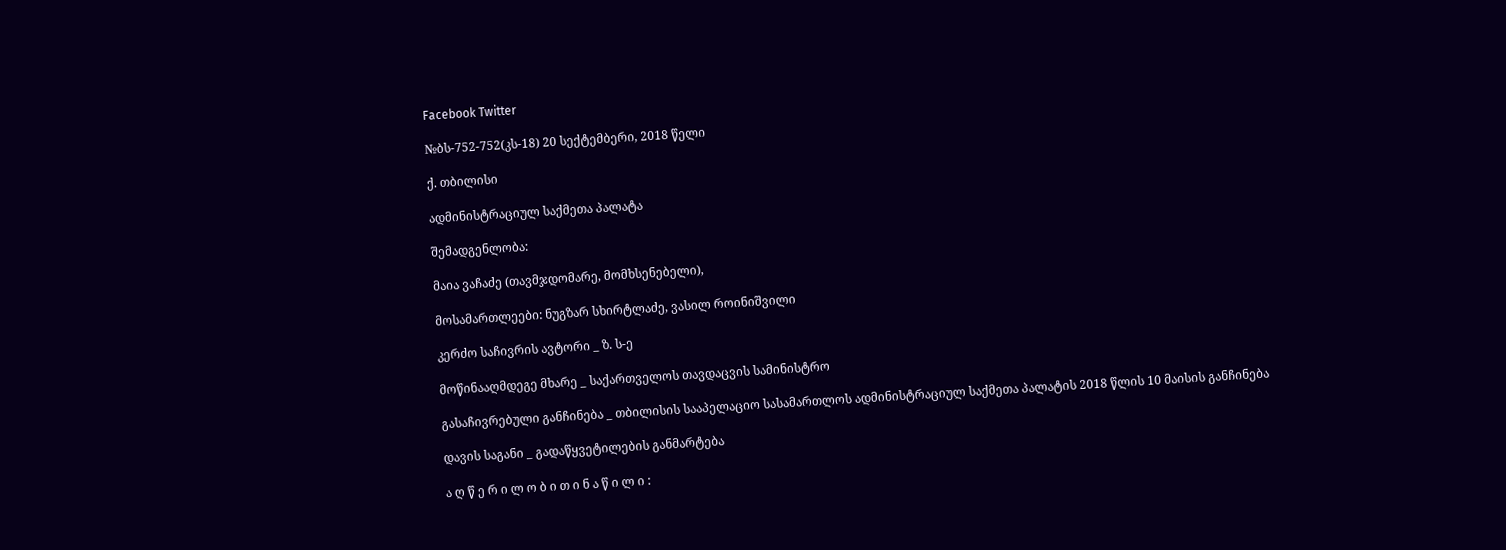Facebook Twitter

№ბს-752-752(კს-18) 20 სექტემბერი, 2018 წელი

ქ. თბილისი

ადმინისტრაციულ საქმეთა პალატა

შემადგენლობა:

მაია ვაჩაძე (თავმჯდომარე, მომხსენებელი),

მოსამართლეები: ნუგზარ სხირტლაძე, ვასილ როინიშვილი

კერძო საჩივრის ავტორი _ ზ. ს-ე

მოწინააღმდეგე მხარე _ საქართველოს თავდაცვის სამინისტრო

გასაჩივრებული განჩინება _ თბილისის სააპელაციო სასამართლოს ადმინისტრაციულ საქმეთა პალატის 2018 წლის 10 მაისის განჩინება

დავის საგანი _ გადაწყვეტილების განმარტება

ა ღ წ ე რ ი ლ ო ბ ი თ ი ნ ა წ ი ლ ი :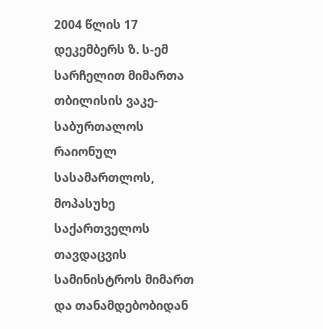2004 წლის 17 დეკემბერს ზ. ს-ემ სარჩელით მიმართა თბილისის ვაკე-საბურთალოს რაიონულ სასამართლოს, მოპასუხე საქართველოს თავდაცვის სამინისტროს მიმართ და თანამდებობიდან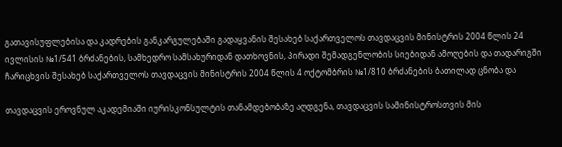გათავისუფლებისა და კადრების განკარგულებაში გადაყვანის შესახებ საქართველოს თავდაცვის მინისტრის 2004 წლის 24 ივლისის №1/541 ბრძანების, სამხედრო სამსახურიდან დათხოვნის, პირადი შემადგენლობის სიებიდან ამოღების და თადარიგში ჩარიცხვის შესახებ საქართველოს თავდაცვის მინისტრის 2004 წლის 4 ოქტომბრის №1/810 ბრძანების ბათილად ცნობა და

თავდაცვის ეროვნულ აკადემიაში იურისკონსულტის თანამდებობაზე აღდგენა, თავდაცვის სამინისტროსთვის მის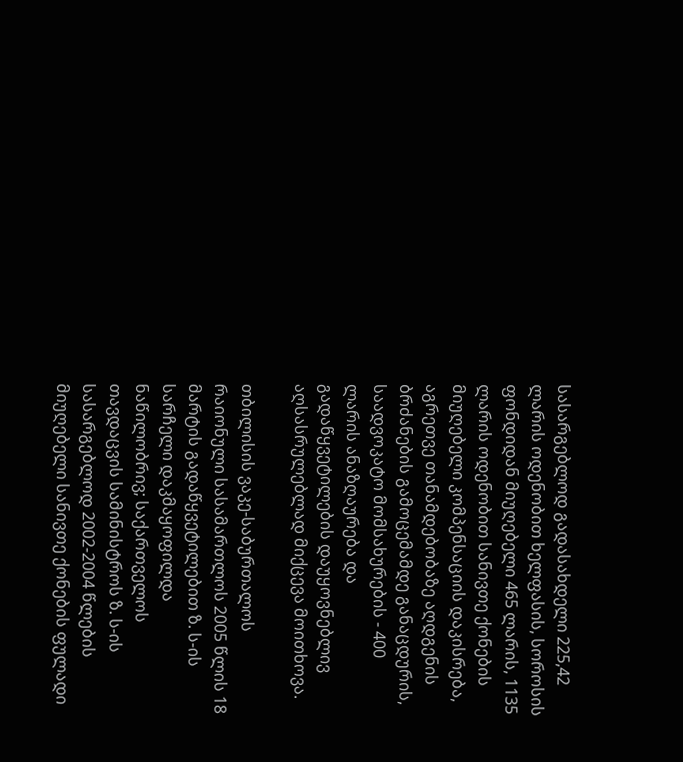სასარგებლოდ გადასახდელი 225,42 ლარის ოდენობით ხელფასის, სოროსის ფონდიდან მიუღებელი 465 ლარის, 1135 ლარის ოდენობით სანივთე ქონების მიუღებელი კომპენსაციის დაკისრება, აგრეთვე თანამდებობაზე აღდგენის ბრძანების გამოცემამდე განაცდურის, საადვოკატო მომსახურების - 400 ლარის ანაზღაურება და გადაწყვეტილების დაუყოვნებლივ აღსასრულებლად მიქცევა მოითხოვა.

თბილისის ვაკე-საბურთალოს რაიონული სასამართლოს 2005 წლის 18 მარტის გადაწყვეტილებით ზ. ს-ის სარჩელი დაკმაყოფილდა ნაწილობრივ; საქართველოს თავდაცვის სამინისტროს ზ. ს-ის სასარგებლოდ 2002-2004 წლების მიუღებელი სანივთე ქონების ფულადი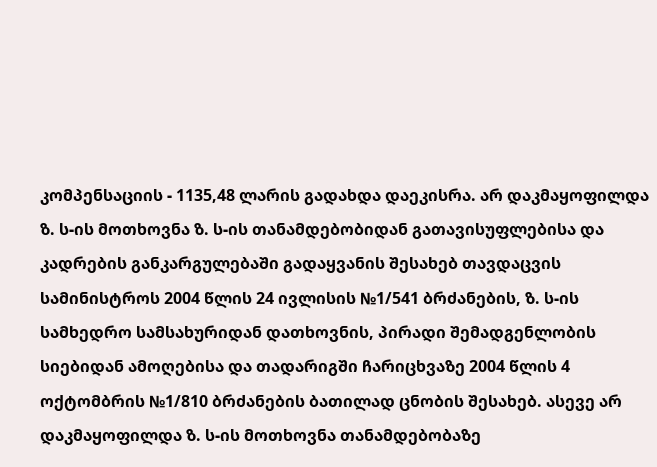კომპენსაციის - 1135,48 ლარის გადახდა დაეკისრა. არ დაკმაყოფილდა ზ. ს-ის მოთხოვნა ზ. ს-ის თანამდებობიდან გათავისუფლებისა და კადრების განკარგულებაში გადაყვანის შესახებ თავდაცვის სამინისტროს 2004 წლის 24 ივლისის №1/541 ბრძანების, ზ. ს-ის სამხედრო სამსახურიდან დათხოვნის, პირადი შემადგენლობის სიებიდან ამოღებისა და თადარიგში ჩარიცხვაზე 2004 წლის 4 ოქტომბრის №1/810 ბრძანების ბათილად ცნობის შესახებ. ასევე არ დაკმაყოფილდა ზ. ს-ის მოთხოვნა თანამდებობაზე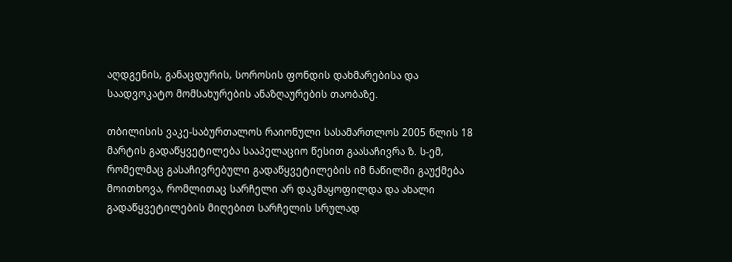აღდგენის, განაცდურის, სოროსის ფონდის დახმარებისა და საადვოკატო მომსახურების ანაზღაურების თაობაზე.

თბილისის ვაკე-საბურთალოს რაიონული სასამართლოს 2005 წლის 18 მარტის გადაწყვეტილება სააპელაციო წესით გაასაჩივრა ზ. ს-ემ, რომელმაც გასაჩივრებული გადაწყვეტილების იმ ნაწილში გაუქმება მოითხოვა, რომლითაც სარჩელი არ დაკმაყოფილდა და ახალი გადაწყვეტილების მიღებით სარჩელის სრულად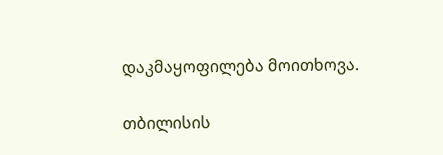დაკმაყოფილება მოითხოვა.

თბილისის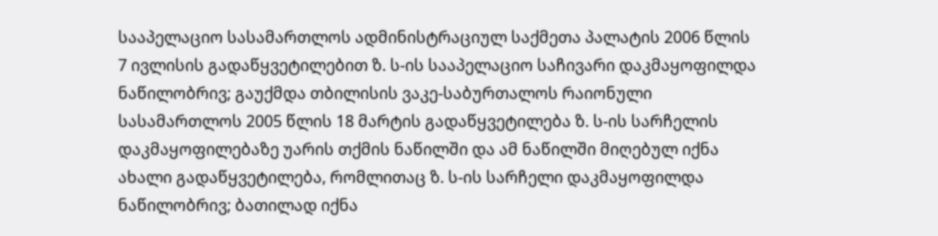სააპელაციო სასამართლოს ადმინისტრაციულ საქმეთა პალატის 2006 წლის 7 ივლისის გადაწყვეტილებით ზ. ს-ის სააპელაციო საჩივარი დაკმაყოფილდა ნაწილობრივ; გაუქმდა თბილისის ვაკე-საბურთალოს რაიონული სასამართლოს 2005 წლის 18 მარტის გადაწყვეტილება ზ. ს-ის სარჩელის დაკმაყოფილებაზე უარის თქმის ნაწილში და ამ ნაწილში მიღებულ იქნა ახალი გადაწყვეტილება, რომლითაც ზ. ს-ის სარჩელი დაკმაყოფილდა ნაწილობრივ; ბათილად იქნა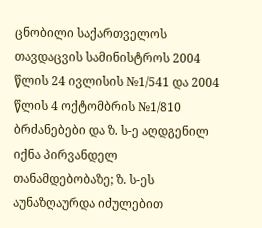ცნობილი საქართველოს თავდაცვის სამინისტროს 2004 წლის 24 ივლისის №1/541 და 2004 წლის 4 ოქტომბრის №1/810 ბრძანებები და ზ. ს-ე აღდგენილ იქნა პირვანდელ თანამდებობაზე; ზ. ს-ეს აუნაზღაურდა იძულებით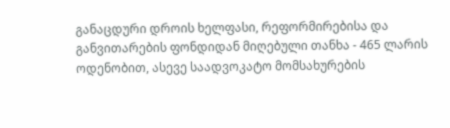განაცდური დროის ხელფასი, რეფორმირებისა და განვითარების ფონდიდან მიღებული თანხა - 465 ლარის ოდენობით, ასევე საადვოკატო მომსახურების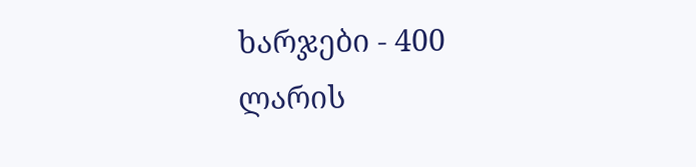ხარჯები - 400 ლარის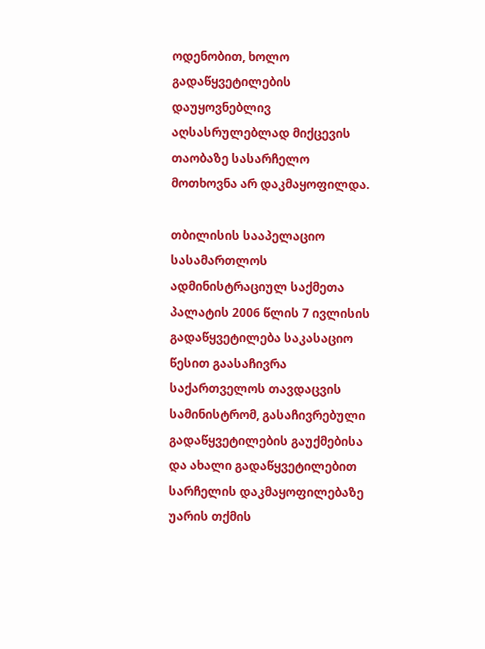ოდენობით, ხოლო გადაწყვეტილების დაუყოვნებლივ აღსასრულებლად მიქცევის თაობაზე სასარჩელო მოთხოვნა არ დაკმაყოფილდა.

თბილისის სააპელაციო სასამართლოს ადმინისტრაციულ საქმეთა პალატის 2006 წლის 7 ივლისის გადაწყვეტილება საკასაციო წესით გაასაჩივრა საქართველოს თავდაცვის სამინისტრომ, გასაჩივრებული გადაწყვეტილების გაუქმებისა და ახალი გადაწყვეტილებით სარჩელის დაკმაყოფილებაზე უარის თქმის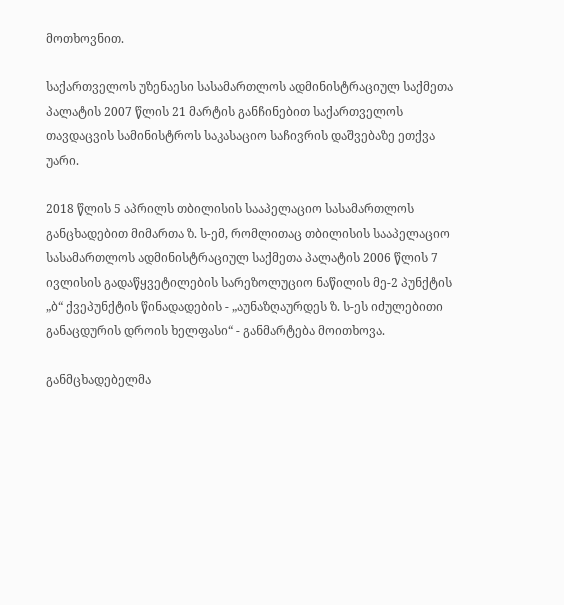მოთხოვნით.

საქართველოს უზენაესი სასამართლოს ადმინისტრაციულ საქმეთა პალატის 2007 წლის 21 მარტის განჩინებით საქართველოს თავდაცვის სამინისტროს საკასაციო საჩივრის დაშვებაზე ეთქვა უარი.

2018 წლის 5 აპრილს თბილისის სააპელაციო სასამართლოს განცხადებით მიმართა ზ. ს-ემ, რომლითაც თბილისის სააპელაციო სასამართლოს ადმინისტრაციულ საქმეთა პალატის 2006 წლის 7 ივლისის გადაწყვეტილების სარეზოლუციო ნაწილის მე-2 პუნქტის „ბ“ ქვეპუნქტის წინადადების - „აუნაზღაურდეს ზ. ს-ეს იძულებითი განაცდურის დროის ხელფასი“ - განმარტება მოითხოვა.

განმცხადებელმა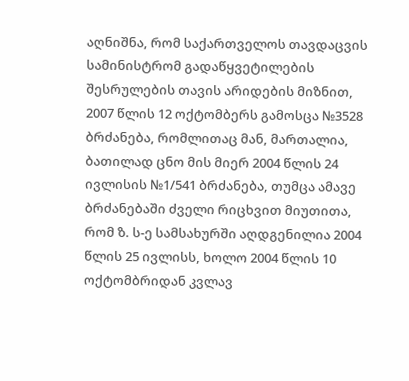აღნიშნა, რომ საქართველოს თავდაცვის სამინისტრომ გადაწყვეტილების შესრულების თავის არიდების მიზნით, 2007 წლის 12 ოქტომბერს გამოსცა №3528 ბრძანება, რომლითაც მან, მართალია, ბათილად ცნო მის მიერ 2004 წლის 24 ივლისის №1/541 ბრძანება, თუმცა ამავე ბრძანებაში ძველი რიცხვით მიუთითა, რომ ზ. ს-ე სამსახურში აღდგენილია 2004 წლის 25 ივლისს, ხოლო 2004 წლის 10 ოქტომბრიდან კვლავ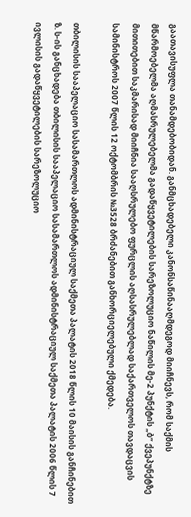გაათავისუფლა თანამდებობიდან. განმცხადებელი კანონსაწინააღმდეგოდ მიიჩნევს, რომ საქმის მწარმოებელმა აღმასრულებელმა გადაწყვეტილების სარეზოლუციო ნაწილის მე-2 პუნქტის „ბ“ ქვეპუნქტზე მითითებით საკმარისად მიიჩნია სააღსრულებო ფურცლის აღსასრულებლად საქართველოს თავდაცვის სამინისტროს 2007 წლის 12 ოქტომბრის №3528 ბრძანებით განხორციელებული ქმედება.

თბილისის სააპელაციო სასამართლოს ადმინისტრაციულ საქმეთა პალატის 2018 წლის 10 მაისის განჩინებით ზ. ს-ის განცხადება თბილისის სააპელაციო სასამართლოს ადმინისტრაციულ საქმეთა პალატის 2006 წლის 7 ივლისის გადაწყვეტილების სარეზოლუციო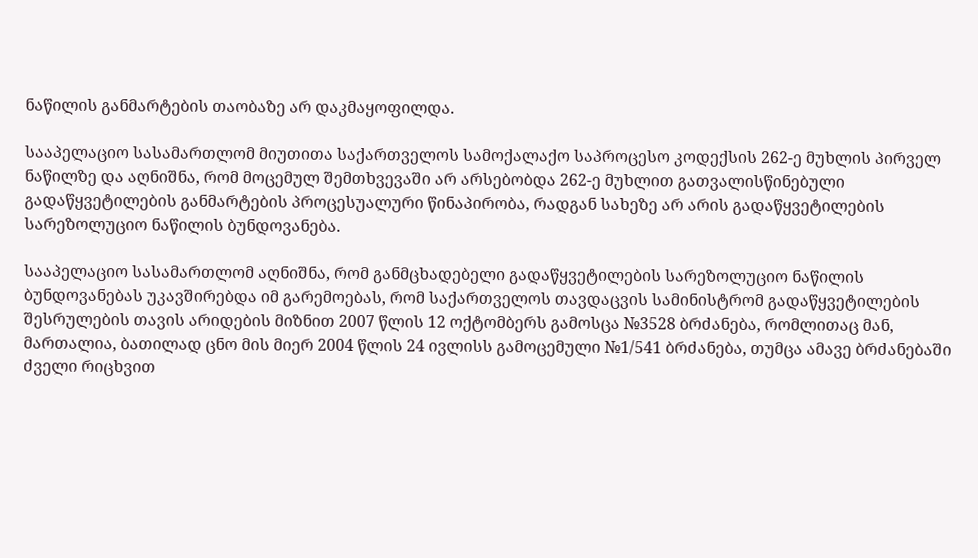ნაწილის განმარტების თაობაზე არ დაკმაყოფილდა.

სააპელაციო სასამართლომ მიუთითა საქართველოს სამოქალაქო საპროცესო კოდექსის 262-ე მუხლის პირველ ნაწილზე და აღნიშნა, რომ მოცემულ შემთხვევაში არ არსებობდა 262-ე მუხლით გათვალისწინებული გადაწყვეტილების განმარტების პროცესუალური წინაპირობა, რადგან სახეზე არ არის გადაწყვეტილების სარეზოლუციო ნაწილის ბუნდოვანება.

სააპელაციო სასამართლომ აღნიშნა, რომ განმცხადებელი გადაწყვეტილების სარეზოლუციო ნაწილის ბუნდოვანებას უკავშირებდა იმ გარემოებას, რომ საქართველოს თავდაცვის სამინისტრომ გადაწყვეტილების შესრულების თავის არიდების მიზნით 2007 წლის 12 ოქტომბერს გამოსცა №3528 ბრძანება, რომლითაც მან, მართალია, ბათილად ცნო მის მიერ 2004 წლის 24 ივლისს გამოცემული №1/541 ბრძანება, თუმცა ამავე ბრძანებაში ძველი რიცხვით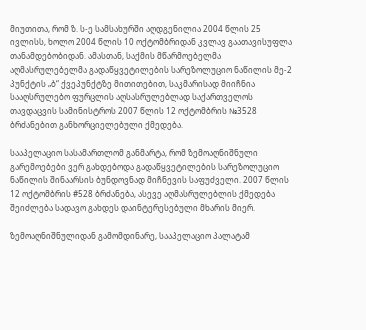მიუთითა, რომ ზ. ს-ე სამსახურში აღდგენილია 2004 წლის 25 ივლისს, ხოლო 2004 წლის 10 ოქტომბრიდან კვლავ გაათავისუფლა თანამდებობიდან. ამასთან, საქმის მწარმოებელმა აღმასრულებელმა გადაწყვეტილების სარეზოლუციო ნაწილის მე-2 პუნქტის „ბ“ ქვეპუნქტზე მითითებით, საკმარისად მიიჩნია სააღსრულებო ფურცლის აღსასრულებლად საქართველოს თავდაცვის სამინისტროს 2007 წლის 12 ოქტომბრის №3528 ბრძანებით განხორციელებული ქმედება.

სააპელაციო სასამართლომ განმარტა, რომ ზემოაღნიშნული გარემოებები ვერ გახდებოდა გადაწყვეტილების სარეზოლუციო ნაწილის შინაარსის ბუნდოვნად მიჩნევის საფუძველი. 2007 წლის 12 ოქტომბრის #528 ბრძანება, ასევე აღმასრულებლის ქმედება შეიძლება სადავო გახდეს დაინტერესებული მხარის მიერ.

ზემოაღნიშნულიდან გამომდინარე, სააპელაციო პალატამ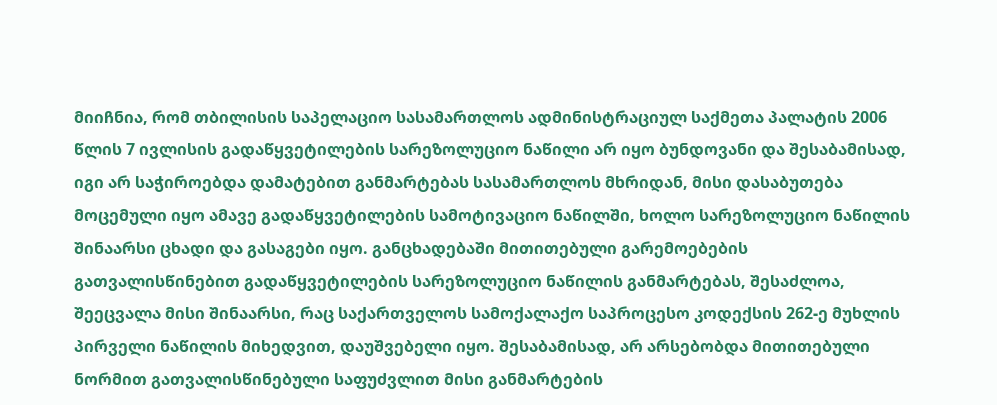მიიჩნია, რომ თბილისის საპელაციო სასამართლოს ადმინისტრაციულ საქმეთა პალატის 2006 წლის 7 ივლისის გადაწყვეტილების სარეზოლუციო ნაწილი არ იყო ბუნდოვანი და შესაბამისად, იგი არ საჭიროებდა დამატებით განმარტებას სასამართლოს მხრიდან, მისი დასაბუთება მოცემული იყო ამავე გადაწყვეტილების სამოტივაციო ნაწილში, ხოლო სარეზოლუციო ნაწილის შინაარსი ცხადი და გასაგები იყო. განცხადებაში მითითებული გარემოებების გათვალისწინებით გადაწყვეტილების სარეზოლუციო ნაწილის განმარტებას, შესაძლოა, შეეცვალა მისი შინაარსი, რაც საქართველოს სამოქალაქო საპროცესო კოდექსის 262-ე მუხლის პირველი ნაწილის მიხედვით, დაუშვებელი იყო. შესაბამისად, არ არსებობდა მითითებული ნორმით გათვალისწინებული საფუძვლით მისი განმარტების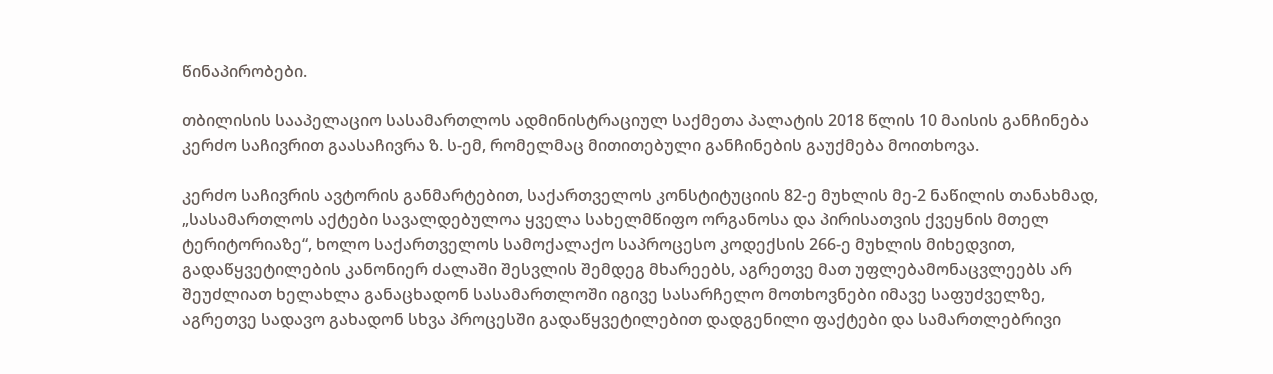წინაპირობები.

თბილისის სააპელაციო სასამართლოს ადმინისტრაციულ საქმეთა პალატის 2018 წლის 10 მაისის განჩინება კერძო საჩივრით გაასაჩივრა ზ. ს-ემ, რომელმაც მითითებული განჩინების გაუქმება მოითხოვა.

კერძო საჩივრის ავტორის განმარტებით, საქართველოს კონსტიტუციის 82-ე მუხლის მე-2 ნაწილის თანახმად, „სასამართლოს აქტები სავალდებულოა ყველა სახელმწიფო ორგანოსა და პირისათვის ქვეყნის მთელ ტერიტორიაზე“, ხოლო საქართველოს სამოქალაქო საპროცესო კოდექსის 266-ე მუხლის მიხედვით, გადაწყვეტილების კანონიერ ძალაში შესვლის შემდეგ მხარეებს, აგრეთვე მათ უფლებამონაცვლეებს არ შეუძლიათ ხელახლა განაცხადონ სასამართლოში იგივე სასარჩელო მოთხოვნები იმავე საფუძველზე, აგრეთვე სადავო გახადონ სხვა პროცესში გადაწყვეტილებით დადგენილი ფაქტები და სამართლებრივი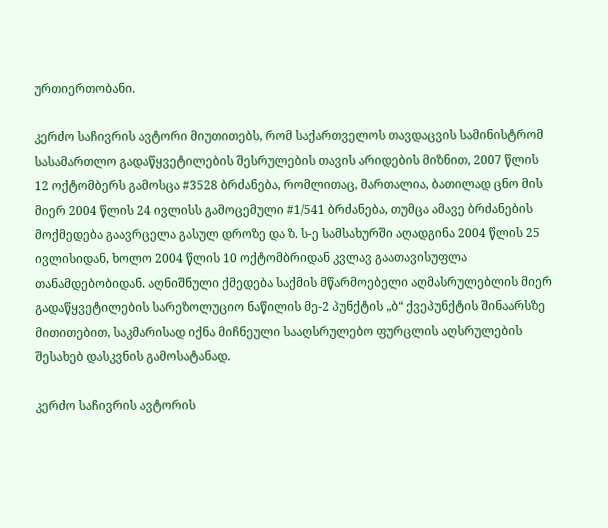ურთიერთობანი.

კერძო საჩივრის ავტორი მიუთითებს, რომ საქართველოს თავდაცვის სამინისტრომ სასამართლო გადაწყვეტილების შესრულების თავის არიდების მიზნით, 2007 წლის 12 ოქტომბერს გამოსცა #3528 ბრძანება, რომლითაც, მართალია, ბათილად ცნო მის მიერ 2004 წლის 24 ივლისს გამოცემული #1/541 ბრძანება, თუმცა ამავე ბრძანების მოქმედება გაავრცელა გასულ დროზე და ზ. ს-ე სამსახურში აღადგინა 2004 წლის 25 ივლისიდან, ხოლო 2004 წლის 10 ოქტომბრიდან კვლავ გაათავისუფლა თანამდებობიდან. აღნიშნული ქმედება საქმის მწარმოებელი აღმასრულებლის მიერ გადაწყვეტილების სარეზოლუციო ნაწილის მე-2 პუნქტის „ბ“ ქვეპუნქტის შინაარსზე მითითებით, საკმარისად იქნა მიჩნეული სააღსრულებო ფურცლის აღსრულების შესახებ დასკვნის გამოსატანად.

კერძო საჩივრის ავტორის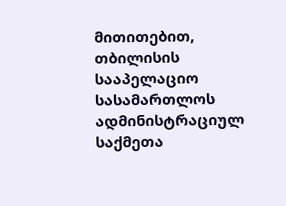მითითებით, თბილისის სააპელაციო სასამართლოს ადმინისტრაციულ საქმეთა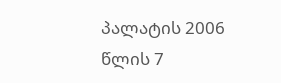პალატის 2006 წლის 7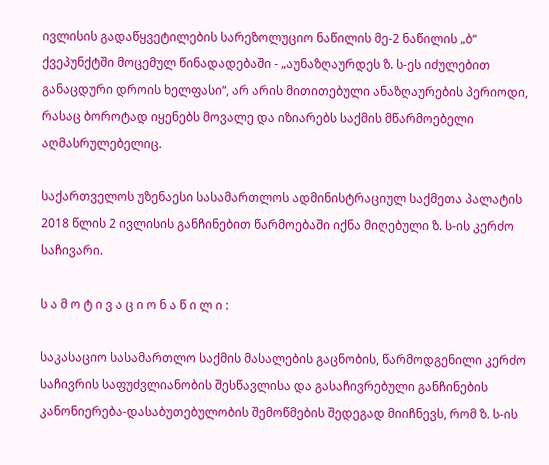ივლისის გადაწყვეტილების სარეზოლუციო ნაწილის მე-2 ნაწილის „ბ“ ქვეპუნქტში მოცემულ წინადადებაში - „აუნაზღაურდეს ზ. ს-ეს იძულებით განაცდური დროის ხელფასი“, არ არის მითითებული ანაზღაურების პერიოდი, რასაც ბოროტად იყენებს მოვალე და იზიარებს საქმის მწარმოებელი აღმასრულებელიც.

საქართველოს უზენაესი სასამართლოს ადმინისტრაციულ საქმეთა პალატის 2018 წლის 2 ივლისის განჩინებით წარმოებაში იქნა მიღებული ზ. ს-ის კერძო საჩივარი.

ს ა მ ო ტ ი ვ ა ც ი ო ნ ა წ ი ლ ი :

საკასაციო სასამართლო საქმის მასალების გაცნობის, წარმოდგენილი კერძო საჩივრის საფუძვლიანობის შესწავლისა და გასაჩივრებული განჩინების კანონიერება-დასაბუთებულობის შემოწმების შედეგად მიიჩნევს, რომ ზ. ს-ის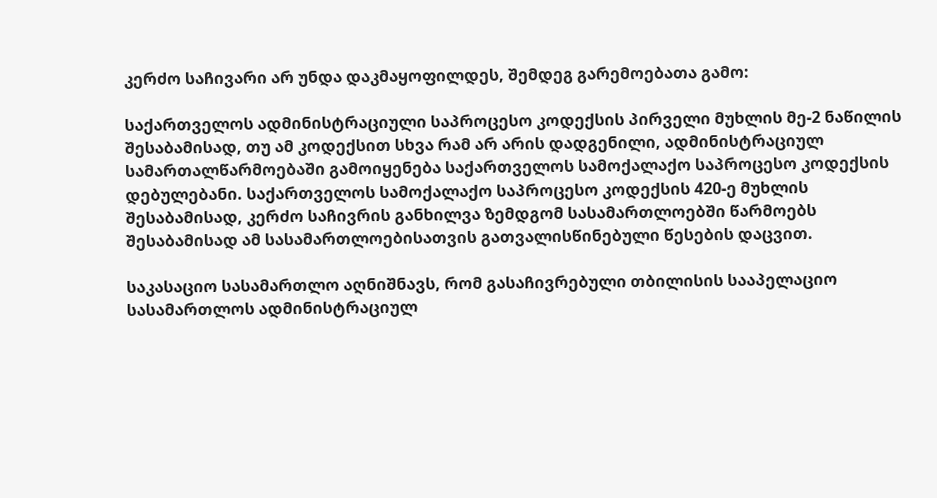კერძო საჩივარი არ უნდა დაკმაყოფილდეს, შემდეგ გარემოებათა გამო:

საქართველოს ადმინისტრაციული საპროცესო კოდექსის პირველი მუხლის მე-2 ნაწილის შესაბამისად, თუ ამ კოდექსით სხვა რამ არ არის დადგენილი, ადმინისტრაციულ სამართალწარმოებაში გამოიყენება საქართველოს სამოქალაქო საპროცესო კოდექსის დებულებანი. საქართველოს სამოქალაქო საპროცესო კოდექსის 420-ე მუხლის შესაბამისად, კერძო საჩივრის განხილვა ზემდგომ სასამართლოებში წარმოებს შესაბამისად ამ სასამართლოებისათვის გათვალისწინებული წესების დაცვით.

საკასაციო სასამართლო აღნიშნავს, რომ გასაჩივრებული თბილისის სააპელაციო სასამართლოს ადმინისტრაციულ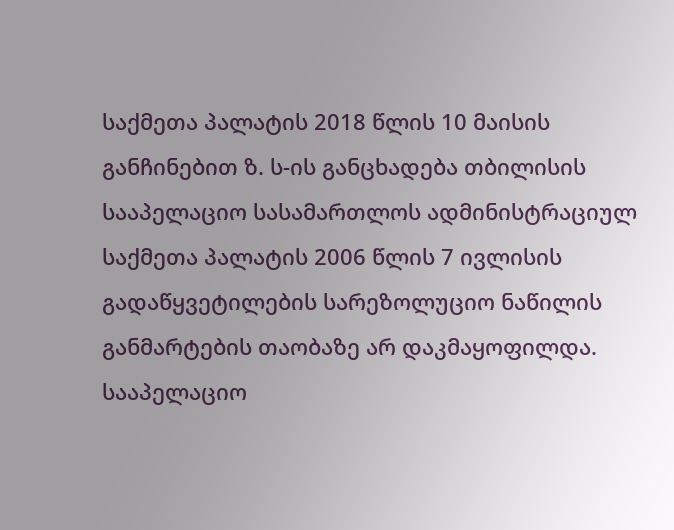საქმეთა პალატის 2018 წლის 10 მაისის განჩინებით ზ. ს-ის განცხადება თბილისის სააპელაციო სასამართლოს ადმინისტრაციულ საქმეთა პალატის 2006 წლის 7 ივლისის გადაწყვეტილების სარეზოლუციო ნაწილის განმარტების თაობაზე არ დაკმაყოფილდა. სააპელაციო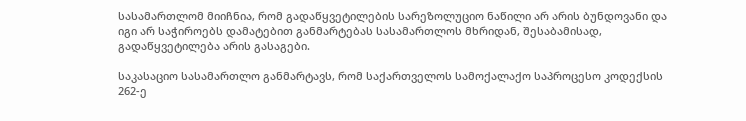სასამართლომ მიიჩნია, რომ გადაწყვეტილების სარეზოლუციო ნაწილი არ არის ბუნდოვანი და იგი არ საჭიროებს დამატებით განმარტებას სასამართლოს მხრიდან, შესაბამისად, გადაწყვეტილება არის გასაგები.

საკასაციო სასამართლო განმარტავს, რომ საქართველოს სამოქალაქო საპროცესო კოდექსის 262-ე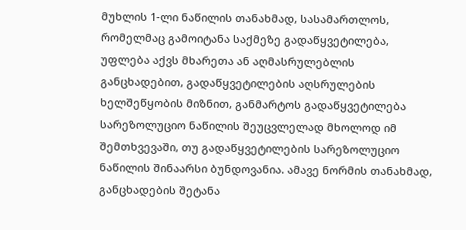მუხლის 1-ლი ნაწილის თანახმად, სასამართლოს, რომელმაც გამოიტანა საქმეზე გადაწყვეტილება, უფლება აქვს მხარეთა ან აღმასრულებლის განცხადებით, გადაწყვეტილების აღსრულების ხელშეწყობის მიზნით, განმარტოს გადაწყვეტილება სარეზოლუციო ნაწილის შეუცვლელად მხოლოდ იმ შემთხვევაში, თუ გადაწყვეტილების სარეზოლუციო ნაწილის შინაარსი ბუნდოვანია. ამავე ნორმის თანახმად, განცხადების შეტანა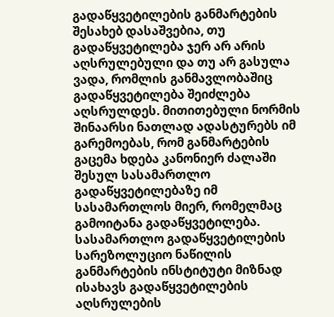გადაწყვეტილების განმარტების შესახებ დასაშვებია, თუ გადაწყვეტილება ჯერ არ არის აღსრულებული და თუ არ გასულა ვადა, რომლის განმავლობაშიც გადაწყვეტილება შეიძლება აღსრულდეს. მითითებული ნორმის შინაარსი ნათლად ადასტურებს იმ გარემოებას, რომ განმარტების გაცემა ხდება კანონიერ ძალაში შესულ სასამართლო გადაწყვეტილებაზე იმ სასამართლოს მიერ, რომელმაც გამოიტანა გადაწყვეტილება. სასამართლო გადაწყვეტილების სარეზოლუციო ნაწილის განმარტების ინსტიტუტი მიზნად ისახავს გადაწყვეტილების აღსრულების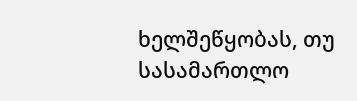ხელშეწყობას, თუ სასამართლო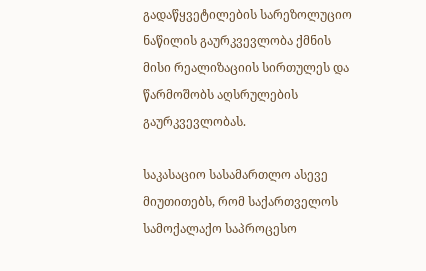გადაწყვეტილების სარეზოლუციო ნაწილის გაურკვევლობა ქმნის მისი რეალიზაციის სირთულეს და წარმოშობს აღსრულების გაურკვევლობას.

საკასაციო სასამართლო ასევე მიუთითებს, რომ საქართველოს სამოქალაქო საპროცესო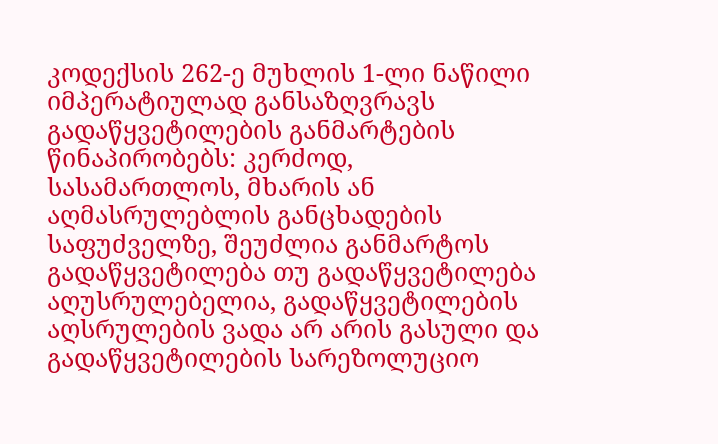კოდექსის 262-ე მუხლის 1-ლი ნაწილი იმპერატიულად განსაზღვრავს გადაწყვეტილების განმარტების წინაპირობებს: კერძოდ, სასამართლოს, მხარის ან აღმასრულებლის განცხადების საფუძველზე, შეუძლია განმარტოს გადაწყვეტილება თუ გადაწყვეტილება აღუსრულებელია, გადაწყვეტილების აღსრულების ვადა არ არის გასული და გადაწყვეტილების სარეზოლუციო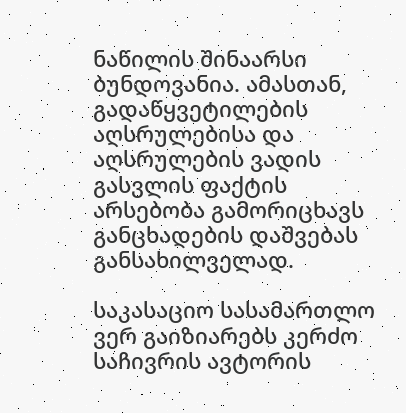ნაწილის შინაარსი ბუნდოვანია. ამასთან, გადაწყვეტილების აღსრულებისა და აღსრულების ვადის გასვლის ფაქტის არსებობა გამორიცხავს განცხადების დაშვებას განსახილველად.

საკასაციო სასამართლო ვერ გაიზიარებს კერძო საჩივრის ავტორის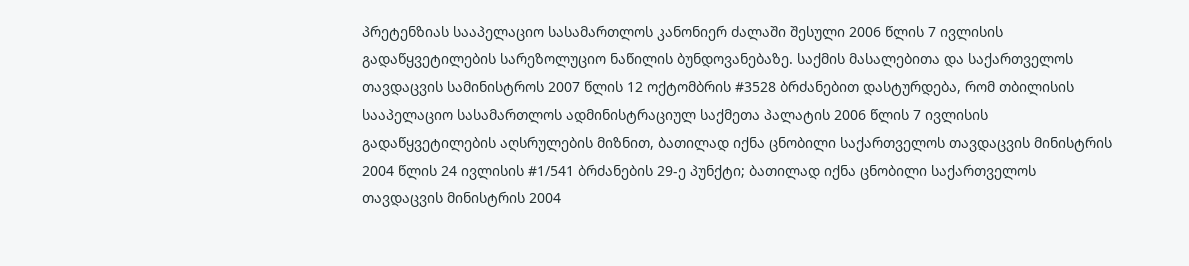პრეტენზიას სააპელაციო სასამართლოს კანონიერ ძალაში შესული 2006 წლის 7 ივლისის გადაწყვეტილების სარეზოლუციო ნაწილის ბუნდოვანებაზე. საქმის მასალებითა და საქართველოს თავდაცვის სამინისტროს 2007 წლის 12 ოქტომბრის #3528 ბრძანებით დასტურდება, რომ თბილისის სააპელაციო სასამართლოს ადმინისტრაციულ საქმეთა პალატის 2006 წლის 7 ივლისის გადაწყვეტილების აღსრულების მიზნით, ბათილად იქნა ცნობილი საქართველოს თავდაცვის მინისტრის 2004 წლის 24 ივლისის #1/541 ბრძანების 29-ე პუნქტი; ბათილად იქნა ცნობილი საქართველოს თავდაცვის მინისტრის 2004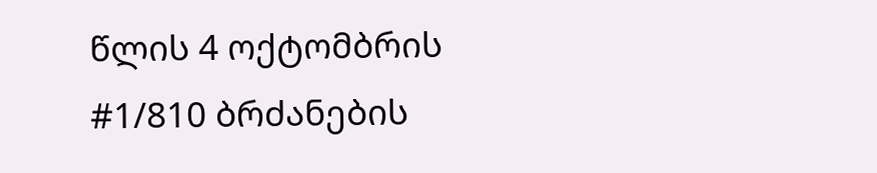წლის 4 ოქტომბრის #1/810 ბრძანების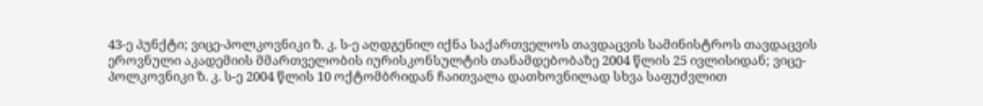43-ე პუნქტი; ვიცე-პოლკოვნიკი ზ. კ. ს-ე აღდგენილ იქნა საქართველოს თავდაცვის სამინისტროს თავდაცვის ეროვნული აკადემიის მმართველობის იურისკონსულტის თანამდებობაზე 2004 წლის 25 ივლისიდან; ვიცე-პოლკოვნიკი ზ. კ. ს-ე 2004 წლის 10 ოქტომბრიდან ჩაითვალა დათხოვნილად სხვა საფუძვლით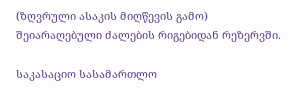(ზღვრული ასაკის მიღწევის გამო) შეიარაღებული ძალების რიგებიდან რეზერვში.

საკასაციო სასამართლო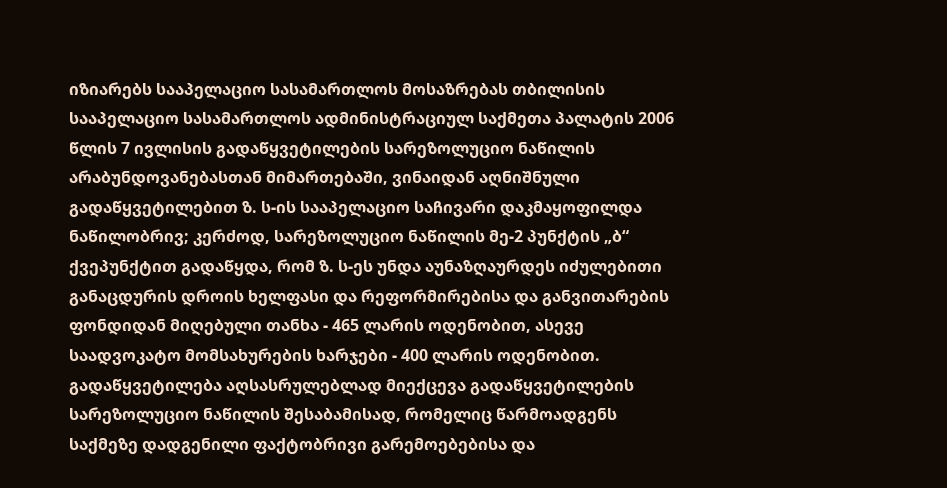იზიარებს სააპელაციო სასამართლოს მოსაზრებას თბილისის სააპელაციო სასამართლოს ადმინისტრაციულ საქმეთა პალატის 2006 წლის 7 ივლისის გადაწყვეტილების სარეზოლუციო ნაწილის არაბუნდოვანებასთან მიმართებაში, ვინაიდან აღნიშნული გადაწყვეტილებით ზ. ს-ის სააპელაციო საჩივარი დაკმაყოფილდა ნაწილობრივ; კერძოდ, სარეზოლუციო ნაწილის მე-2 პუნქტის „ბ“ ქვეპუნქტით გადაწყდა, რომ ზ. ს-ეს უნდა აუნაზღაურდეს იძულებითი განაცდურის დროის ხელფასი და რეფორმირებისა და განვითარების ფონდიდან მიღებული თანხა - 465 ლარის ოდენობით, ასევე საადვოკატო მომსახურების ხარჯები - 400 ლარის ოდენობით. გადაწყვეტილება აღსასრულებლად მიექცევა გადაწყვეტილების სარეზოლუციო ნაწილის შესაბამისად, რომელიც წარმოადგენს საქმეზე დადგენილი ფაქტობრივი გარემოებებისა და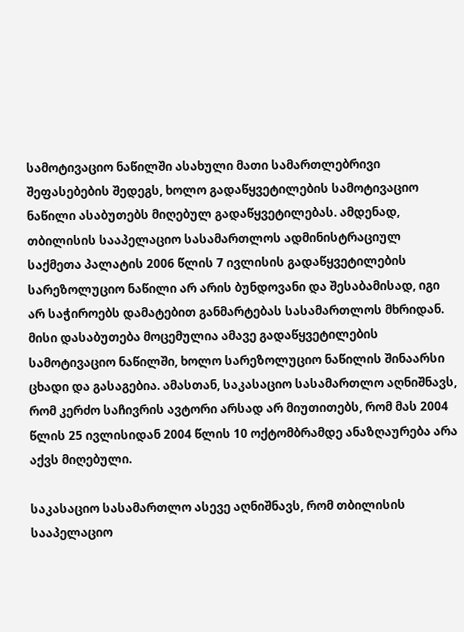სამოტივაციო ნაწილში ასახული მათი სამართლებრივი შეფასებების შედეგს, ხოლო გადაწყვეტილების სამოტივაციო ნაწილი ასაბუთებს მიღებულ გადაწყვეტილებას. ამდენად, თბილისის სააპელაციო სასამართლოს ადმინისტრაციულ საქმეთა პალატის 2006 წლის 7 ივლისის გადაწყვეტილების სარეზოლუციო ნაწილი არ არის ბუნდოვანი და შესაბამისად, იგი არ საჭიროებს დამატებით განმარტებას სასამართლოს მხრიდან. მისი დასაბუთება მოცემულია ამავე გადაწყვეტილების სამოტივაციო ნაწილში, ხოლო სარეზოლუციო ნაწილის შინაარსი ცხადი და გასაგებია. ამასთან, საკასაციო სასამართლო აღნიშნავს, რომ კერძო საჩივრის ავტორი არსად არ მიუთითებს, რომ მას 2004 წლის 25 ივლისიდან 2004 წლის 10 ოქტომბრამდე ანაზღაურება არა აქვს მიღებული.

საკასაციო სასამართლო ასევე აღნიშნავს, რომ თბილისის სააპელაციო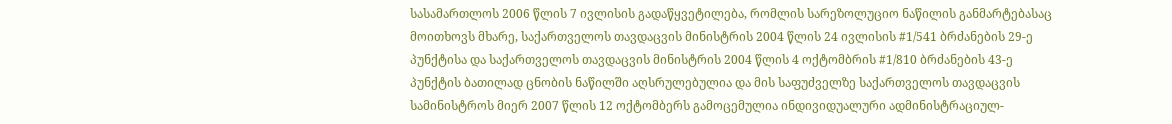სასამართლოს 2006 წლის 7 ივლისის გადაწყვეტილება, რომლის სარეზოლუციო ნაწილის განმარტებასაც მოითხოვს მხარე, საქართველოს თავდაცვის მინისტრის 2004 წლის 24 ივლისის #1/541 ბრძანების 29-ე პუნქტისა და საქართველოს თავდაცვის მინისტრის 2004 წლის 4 ოქტომბრის #1/810 ბრძანების 43-ე პუნქტის ბათილად ცნობის ნაწილში აღსრულებულია და მის საფუძველზე საქართველოს თავდაცვის სამინისტროს მიერ 2007 წლის 12 ოქტომბერს გამოცემულია ინდივიდუალური ადმინისტრაციულ-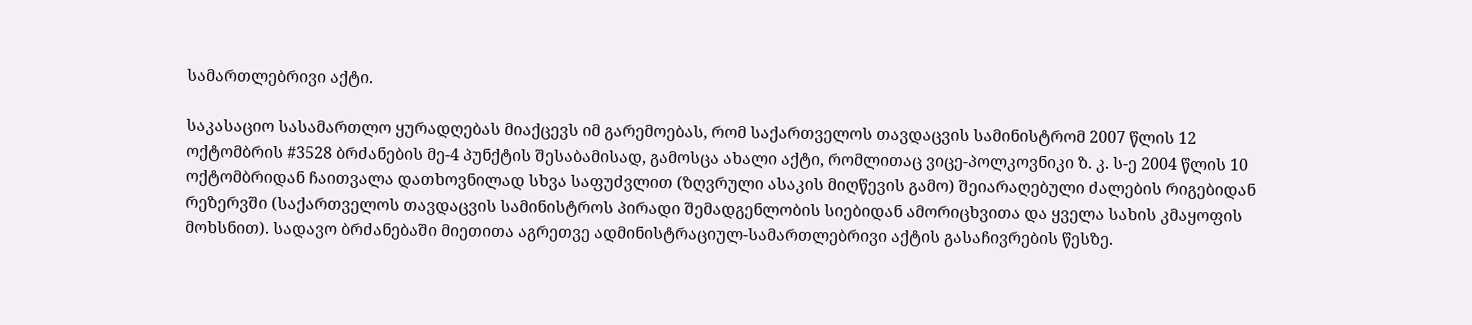სამართლებრივი აქტი.

საკასაციო სასამართლო ყურადღებას მიაქცევს იმ გარემოებას, რომ საქართველოს თავდაცვის სამინისტრომ 2007 წლის 12 ოქტომბრის #3528 ბრძანების მე-4 პუნქტის შესაბამისად, გამოსცა ახალი აქტი, რომლითაც ვიცე-პოლკოვნიკი ზ. კ. ს-ე 2004 წლის 10 ოქტომბრიდან ჩაითვალა დათხოვნილად სხვა საფუძვლით (ზღვრული ასაკის მიღწევის გამო) შეიარაღებული ძალების რიგებიდან რეზერვში (საქართველოს თავდაცვის სამინისტროს პირადი შემადგენლობის სიებიდან ამორიცხვითა და ყველა სახის კმაყოფის მოხსნით). სადავო ბრძანებაში მიეთითა აგრეთვე ადმინისტრაციულ-სამართლებრივი აქტის გასაჩივრების წესზე.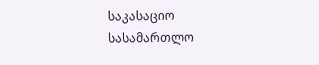საკასაციო სასამართლო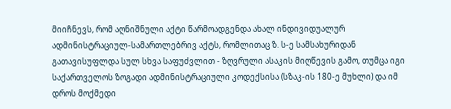მიიჩნევს, რომ აღნიშნული აქტი წარმოადგენდა ახალ ინდივიდუალურ ადმინისტრაციულ-სამართლებრივ აქტს, რომლითაც ზ. ს-ე სამსახურიდან გათავისუფლდა სულ სხვა საფუძვლით - ზღვრული ასაკის მიღწევის გამო, თუმცა იგი საქართველოს ზოგადი ადმინისტრაციული კოდექსისა (სზაკ-ის 180-ე მუხლი) და იმ დროს მოქმედი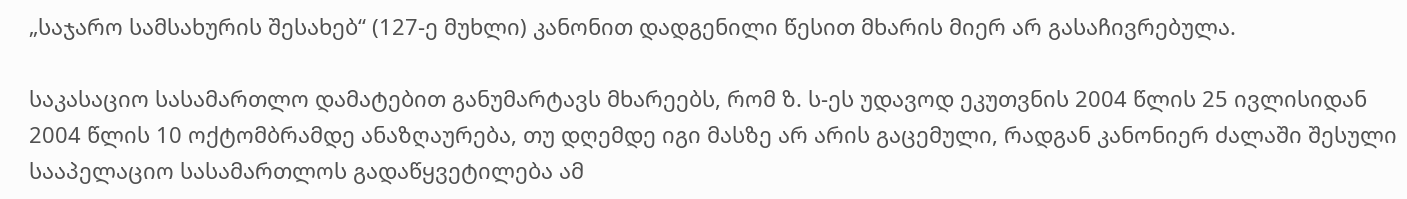„საჯარო სამსახურის შესახებ“ (127-ე მუხლი) კანონით დადგენილი წესით მხარის მიერ არ გასაჩივრებულა.

საკასაციო სასამართლო დამატებით განუმარტავს მხარეებს, რომ ზ. ს-ეს უდავოდ ეკუთვნის 2004 წლის 25 ივლისიდან 2004 წლის 10 ოქტომბრამდე ანაზღაურება, თუ დღემდე იგი მასზე არ არის გაცემული, რადგან კანონიერ ძალაში შესული სააპელაციო სასამართლოს გადაწყვეტილება ამ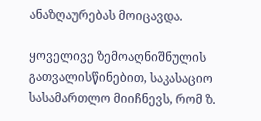ანაზღაურებას მოიცავდა.

ყოველივე ზემოაღნიშნულის გათვალისწინებით, საკასაციო სასამართლო მიიჩნევს, რომ ზ.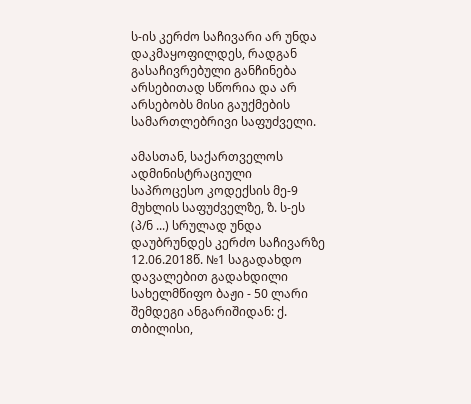ს-ის კერძო საჩივარი არ უნდა დაკმაყოფილდეს, რადგან გასაჩივრებული განჩინება არსებითად სწორია და არ არსებობს მისი გაუქმების სამართლებრივი საფუძველი.

ამასთან, საქართველოს ადმინისტრაციული საპროცესო კოდექსის მე-9 მუხლის საფუძველზე, ზ. ს-ეს (პ/ნ ...) სრულად უნდა დაუბრუნდეს კერძო საჩივარზე 12.06.2018წ. №1 საგადახდო დავალებით გადახდილი სახელმწიფო ბაჟი - 50 ლარი შემდეგი ანგარიშიდან: ქ. თბილისი,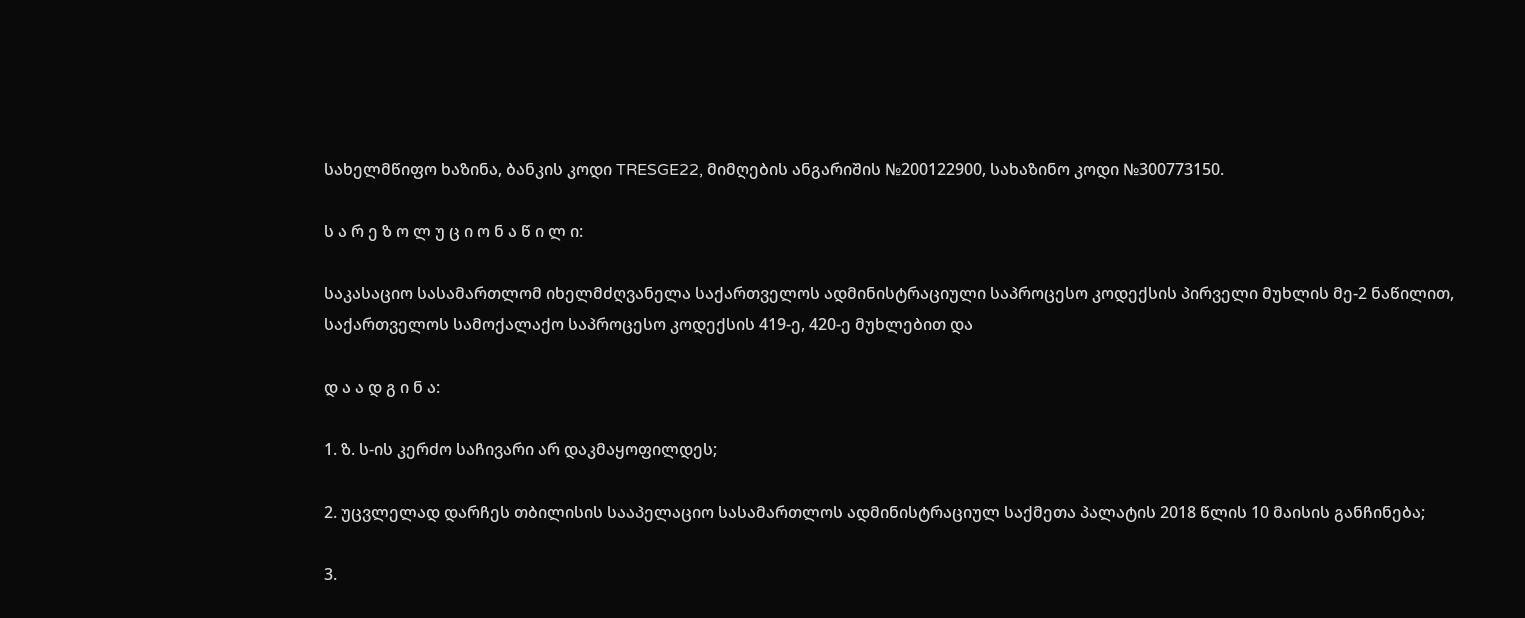სახელმწიფო ხაზინა, ბანკის კოდი TRESGE22, მიმღების ანგარიშის №200122900, სახაზინო კოდი №300773150.

ს ა რ ე ზ ო ლ უ ც ი ო ნ ა წ ი ლ ი:

საკასაციო სასამართლომ იხელმძღვანელა საქართველოს ადმინისტრაციული საპროცესო კოდექსის პირველი მუხლის მე-2 ნაწილით, საქართველოს სამოქალაქო საპროცესო კოდექსის 419-ე, 420-ე მუხლებით და

დ ა ა დ გ ი ნ ა:

1. ზ. ს-ის კერძო საჩივარი არ დაკმაყოფილდეს;

2. უცვლელად დარჩეს თბილისის სააპელაციო სასამართლოს ადმინისტრაციულ საქმეთა პალატის 2018 წლის 10 მაისის განჩინება;

3.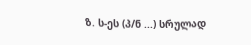ზ. ს-ეს (პ/ნ ...) სრულად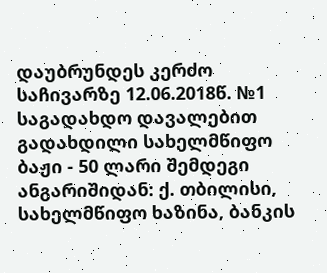დაუბრუნდეს კერძო საჩივარზე 12.06.2018წ. №1 საგადახდო დავალებით გადახდილი სახელმწიფო ბაჟი - 50 ლარი შემდეგი ანგარიშიდან: ქ. თბილისი, სახელმწიფო ხაზინა, ბანკის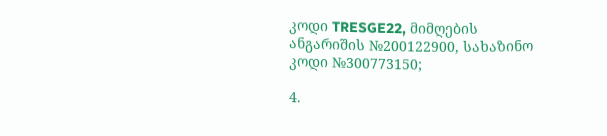კოდი TRESGE22, მიმღების ანგარიშის №200122900, სახაზინო კოდი №300773150;

4.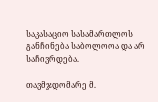საკასაციო სასამართლოს განჩინება საბოლოოა და არ საჩივრდება.

თავმჯდომარე მ.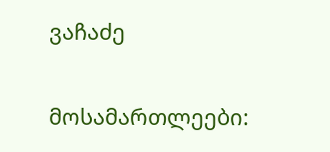ვაჩაძე

მოსამართლეები: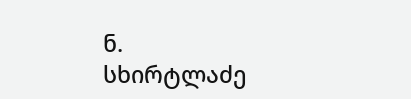ნ. სხირტლაძე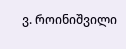ვ. როინიშვილი